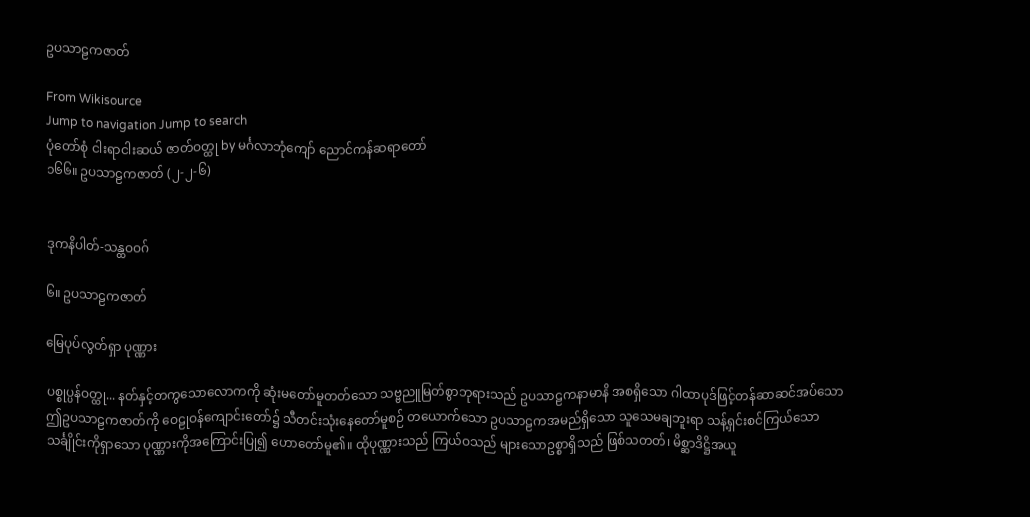ဥပသာဠကဇာတ်

From Wikisource
Jump to navigation Jump to search
ပုံတော်စုံ ငါးရာငါးဆယ် ဇာတ်ဝတ္ထု by မင်္ဂလာဘုံကျော် ညောင်ကန်ဆရာတော်
၁၆၆။ ဥပသာဠကဇာတ် (၂-၂-၆)


ဒုကနိပါတ်-သန္ထဝဝဂ်

၆။ ဥပသာဠကဇာတ်

မြေပုပ်လွတ်ရှာ ပုဏ္ဏား

ပစ္စုပ္ပန်ဝတ္ထု... နတ်နှင့်တကွသောလောကကို ဆုံးမတော်မူတတ်သော သဗ္ဗညူမြတ်စွာဘုရားသည် ဥပသာဠကနာမာနိ အစရှိသော ဂါထာပုဒ်ဖြင့်တန်ဆာဆင်အပ်သော ဤဥပသာဠကဇာတ်ကို ဝေဠုဝန်ကျောင်းတော်၌ သီတင်းသုံးနေတော်မူစဉ် တယောက်သော ဥပသာဠကအမည်ရှိသော သူသေမချဘူးရာ သန့်ရှင်းစင်ကြယ်သော သင်္ချိုင်းကိုရှာသော ပုဏ္ဏားကိုအကြောင်းပြု၍ ဟောတော်မူ၏။ ထိုပုဏ္ဏားသည် ကြယ်ဝသည် များသောဥစ္စာရှိသည် ဖြစ်သတတ်၊ မိစ္ဆာဒိဋ္ဌိအယူ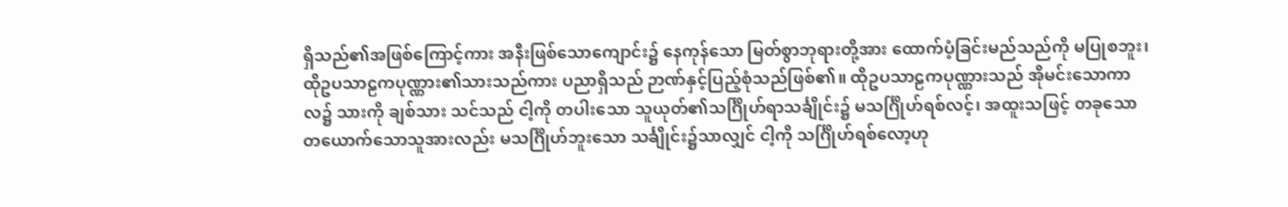ရှိသည်၏အဖြစ်ကြောင့်ကား အနီးဖြစ်သောကျောင်း၌ နေကုန်သော မြတ်စွာဘုရားတို့အား ထောက်ပံ့ခြင်းမည်သည်ကို မပြုစဘူး၊ ထိုဥပသာဠကပုဏ္ဏား၏သားသည်ကား ပညာရှိသည် ဉာဏ်နှင့်ပြည့်စုံသည်ဖြစ်၏။ ထိုဥပသာဠကပုဏ္ဏားသည် အိုမင်းသောကာလ၌ သားကို ချစ်သား သင်သည် ငါ့ကို တပါးသော သူယုတ်၏သင်္ဂြိုဟ်ရာသင်္ချိုင်း၌ မသင်္ဂြိုဟ်ရစ်လင့်၊ အထူးသဖြင့် တခုသော တယောက်သောသူအားလည်း မသင်္ဂြိုဟ်ဘူးသော သင်္ချိုင်း၌သာလျှင် ငါ့ကို သင်္ဂြိုဟ်ရစ်လော့ဟု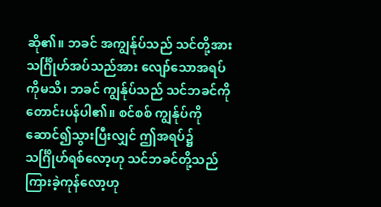ဆို၏။ ဘခင် အကျွန်ုပ်သည် သင်တို့အား သင်္ဂြိုဟ်အပ်သည်အား လျော်သောအရပ်ကိုမသိ၊ ဘခင် ကျွန်ုပ်သည် သင်ဘခင်ကို တောင်းပန်ပါ၏။ စင်စစ် ကျွန်ုပ်ကို ဆောင်၍သွားပြီးလျှင် ဤအရပ်၌ သင်္ဂြိုဟ်ရစ်လော့ဟု သင်ဘခင်တို့သည် ကြားခဲ့ကုန်လော့ဟု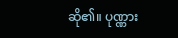ဆို၏။ ပုဏ္ဏား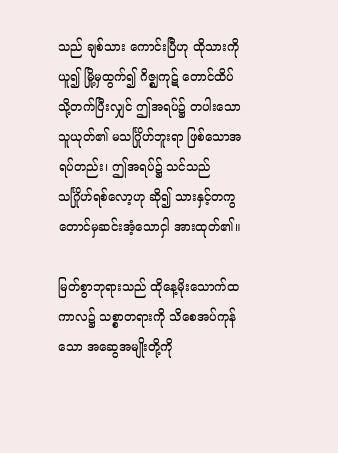သည် ချစ်သား ကောင်းပြီဟု ထိုသားကိုယူ၍ မြို့မှထွက်၍ ဂိဇ္ဈကုဋ် တောင်ထိပ်သို့တက်ပြီးလျှင် ဤအရပ်၌ တပါးသောသူယုတ်၏ မသင်္ဂြိုဟ်ဘူးရာ ဖြစ်သောအရပ်တည်း၊ ဤအရပ်၌ သင်သည် သင်္ဂြိုဟ်ရစ်လော့ဟု ဆို၍ သားနှင့်တကွ တောင်မှဆင်းအံ့သောငှါ အားထုတ်၏။

မြတ်စွာဘုရားသည် ထိုနေ့မိုးသောက်ထကာလ၌ သစ္စာတရားကို သိစေအပ်ကုန်သော အဆွေအမျိုးတို့ကို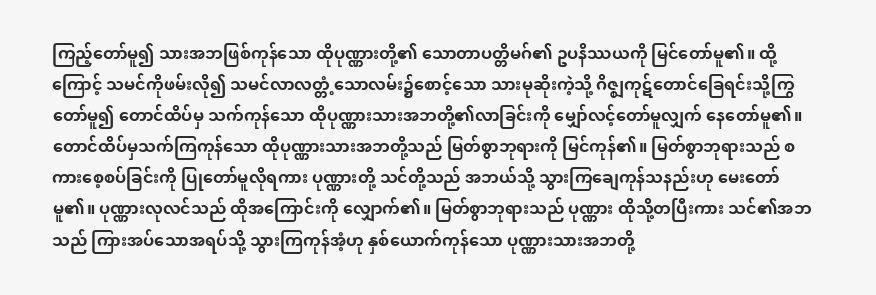ကြည့်တော်မူ၍ သားအဘဖြစ်ကုန်သော ထိုပုဏ္ဏားတို့၏ သောတာပတ္တိမဂ်၏ ဥပနိဿယကို မြင်တော်မူ၏။ ထို့ကြောင့် သမင်ကိုဖမ်းလို၍ သမင်လာလတ္တံ့သောလမ်း၌စောင့်သော သားမုဆိုးကဲ့သို့ ဂိဇ္ဈကုဋ်တောင်ခြေရင်းသို့ကြွတော်မူ၍ တောင်ထိပ်မှ သက်ကုန်သော ထိုပုဏ္ဏားသားအဘတို့၏လာခြင်းကို မျှော်လင့်တော်မူလျှက် နေတော်မူ၏။ တောင်ထိပ်မှသက်ကြကုန်သော ထိုပုဏ္ဏားသားအဘတို့သည် မြတ်စွာဘုရားကို မြင်ကုန်၏။ မြတ်စွာဘုရားသည် စကားစေ့စပ်ခြင်းကို ပြုတော်မူလိုရကား ပုဏ္ဏားတို့ သင်တို့သည် အဘယ်သို့ သွားကြချေကုန်သနည်းဟု မေးတော်မူ၏။ ပုဏ္ဏားလုလင်သည် ထိုအကြောင်းကို လျှောက်၏။ မြတ်စွာဘုရားသည် ပုဏ္ဏား ထိုသို့တပြီးကား သင်၏အဘသည် ကြားအပ်သောအရပ်သို့ သွားကြကုန်အံ့ဟု နှစ်ယောက်ကုန်သော ပုဏ္ဏားသားအဘတို့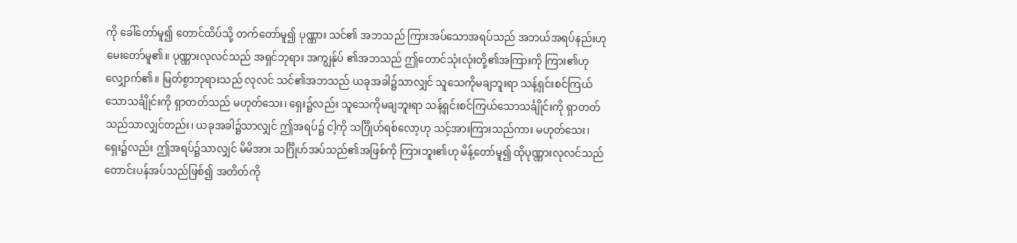ကို ခေါ်တော်မူ၍ တောင်ထိပ်သို့ တက်တော်မူ၍ ပုဏ္ဏား သင်၏ အဘသည် ကြားအပ်သောအရပ်သည် အဘယ်အရပ်နည်းဟု မေးတော်မူ၏။ ပုဏ္ဏားလုလင်သည် အရှင်ဘုရား အကျွန်ုပ် ၏အဘသည် ဤတောင်သုံးလုံးတို့၏အကြားကို ကြား၏ဟု လျှောက်၏။ မြတ်စွာဘုရားသည် လုလင် သင်၏အဘသည် ယခုအခါ၌သာလျှင် သူသေကိုမချဘူးရာ သန့်ရှင်းစင်ကြယ်သောသင်္ချိုင်းကို ရှာတတ်သည် မဟုတ်သေး၊ ရှေး၌လည်း သူသေကိုမချဘူးရာ သန့်ရှင်းစင်ကြယ်သောသင်္ချိုင်းကို ရှာတတ်သည်သာလျှင်တည်း၊ ယခုအခါ၌သာလျှင် ဤအရပ်၌ ငါ့ကို သင်္ဂြိုဟ်ရစ်လော့ဟု သင့်အားကြားသည်ကား မဟုတ်သေး၊ ရှေး၌လည်း ဤအရပ်၌သာလျှင် မိမိအား သင်္ဂြိုဟ်အပ်သည်၏အဖြစ်ကို ကြားဘူး၏ဟု မိန့်တော်မူ၍ ထိုပုဏ္ဏားလုလင်သည် တောင်းပန်အပ်သည်ဖြစ်၍ အတိတ်ကို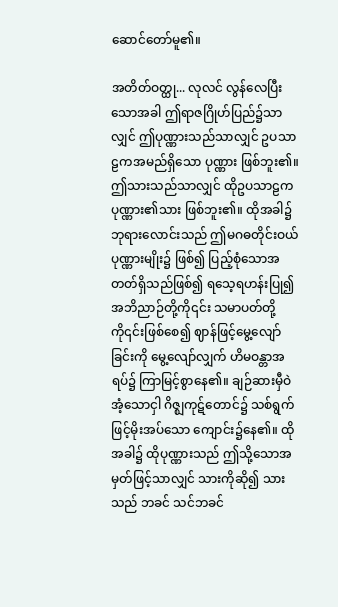ဆောင်တော်မူ၏။

အတိတ်ဝတ္ထု... လုလင် လွန်လေပြီးသောအခါ ဤရာဇဂြိုဟ်ပြည်၌သာလျှင် ဤပုဏ္ဏားသည်သာလျှင် ဥပသာဠကအမည်ရှိသော ပုဏ္ဏား ဖြစ်ဘူး၏။ ဤသားသည်သာလျှင် ထိုဥပသာဠကပုဏ္ဏား၏သား ဖြစ်ဘူး၏။ ထိုအခါ၌ ဘုရားလောင်းသည် ဤမဂဓတိုင်းဝယ် ပုဏ္ဏားမျိုး၌ ဖြစ်၍ ပြည့်စုံသောအတတ်ရှိသည်ဖြစ်၍ ရသေ့ရဟန်းပြု၍ အဘိညာဉ်တို့ကို၎င်း သမာပတ်တို့ကို၎င်းဖြစ်စေ၍ ဈာန်ဖြင့်မွေ့လျော်ခြင်းကို မွေ့လျော်လျှက် ဟိမဝန္တာအရပ်၌ ကြာမြင့်စွာနေ၏။ ချဉ်ဆားမှီဝဲအံ့သောငှါ ဂိဇ္ဈကုဋ်တောင်၌ သစ်ရွက်ဖြင့်မိုးအပ်သော ကျောင်း၌နေ၏။ ထိုအခါ၌ ထိုပုဏ္ဏားသည် ဤသို့သောအမှတ်ဖြင့်သာလျှင် သားကိုဆို၍ သားသည် ဘခင် သင်ဘခင်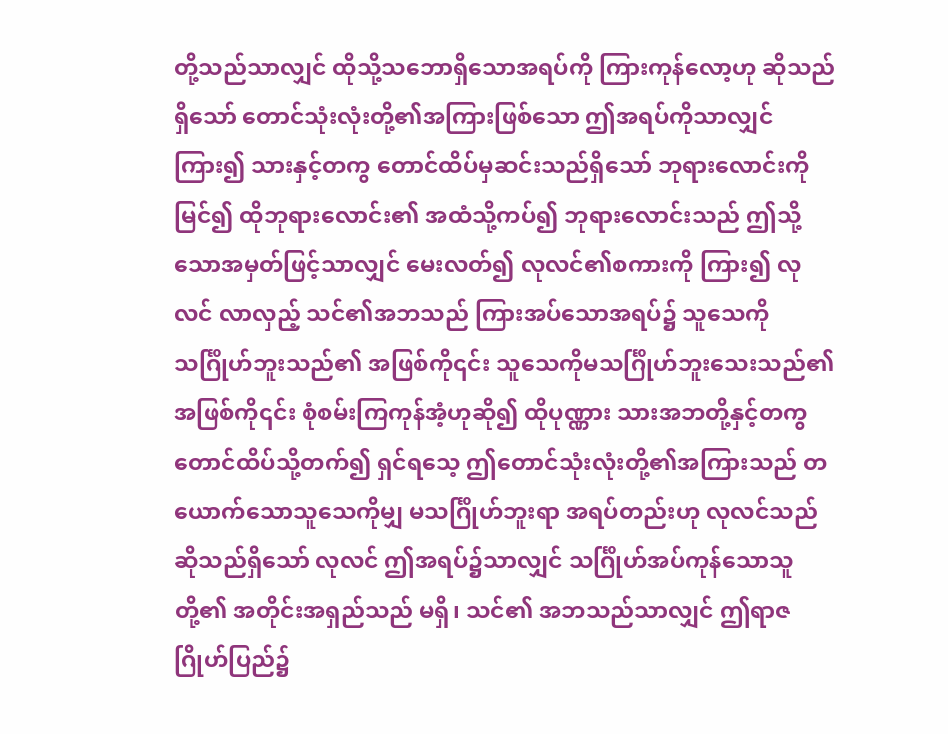တို့သည်သာလျှင် ထိုသို့သဘောရှိသောအရပ်ကို ကြားကုန်လော့ဟု ဆိုသည်ရှိသော် တောင်သုံးလုံးတို့၏အကြားဖြစ်သော ဤအရပ်ကိုသာလျှင်ကြား၍ သားနှင့်တကွ တောင်ထိပ်မှဆင်းသည်ရှိသော် ဘုရားလောင်းကိုမြင်၍ ထိုဘုရားလောင်း၏ အထံသို့ကပ်၍ ဘုရားလောင်းသည် ဤသို့သောအမှတ်ဖြင့်သာလျှင် မေးလတ်၍ လုလင်၏စကားကို ကြား၍ လုလင် လာလှည့် သင်၏အဘသည် ကြားအပ်သောအရပ်၌ သူသေကို သင်္ဂြိုဟ်ဘူးသည်၏ အဖြစ်ကို၎င်း သူသေကိုမသင်္ဂြိုဟ်ဘူးသေးသည်၏ အဖြစ်ကို၎င်း စုံစမ်းကြကုန်အံ့ဟုဆို၍ ထိုပုဏ္ဏား သားအဘတို့နှင့်တကွ တောင်ထိပ်သို့တက်၍ ရှင်ရသေ့ ဤတောင်သုံးလုံးတို့၏အကြားသည် တယောက်သောသူသေကိုမျှ မသင်္ဂြိုဟ်ဘူးရာ အရပ်တည်းဟု လုလင်သည်ဆိုသည်ရှိသော် လုလင် ဤအရပ်၌သာလျှင် သင်္ဂြိုဟ်အပ်ကုန်သောသူတို့၏ အတိုင်းအရှည်သည် မရှိ၊ သင်၏ အဘသည်သာလျှင် ဤရာဇဂြိုဟ်ပြည်၌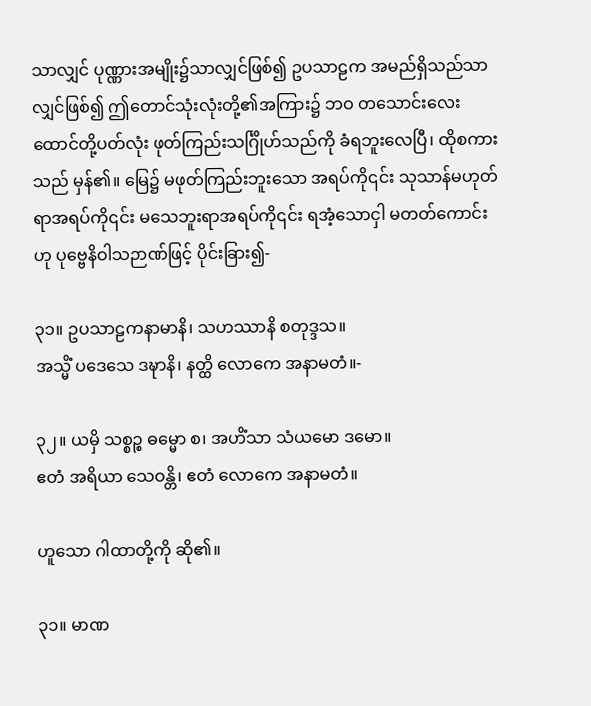သာလျှင် ပုဏ္ဏားအမျိုး၌သာလျှင်ဖြစ်၍ ဥပသာဠက အမည်ရှိသည်သာလျှင်ဖြစ်၍ ဤတောင်သုံးလုံးတို့၏အကြား၌ ဘဝ တသောင်းလေးထောင်တို့ပတ်လုံး ဖုတ်ကြည်းသင်္ဂြိုဟ်သည်ကို ခံရဘူးလေပြီ၊ ထိုစကားသည် မှန်၏။ မြေ၌ မဖုတ်ကြည်းဘူးသော အရပ်ကို၎င်း သုသာန်မဟုတ်ရာအရပ်ကို၎င်း မသေဘူးရာအရပ်ကို၎င်း ရအံ့သောငှါ မတတ်ကောင်းဟု ပုဗ္ဗေနိဝါသဉာဏ်ဖြင့် ပိုင်းခြား၍-

၃၁။ ဥပသာဠကနာမာနိ၊ သဟဿာနိ စတုဒ္ဒသ။
အသ္မိံ ပဒေသေ ဒဍ္ဎာနိ၊ နတ္ထိ လောကေ အနာမတံ။-

၃၂။ ယမှိ သစ္စဉ္စ ဓမ္မော စ၊ အဟိံသာ သံယမော ဒမော။
ဧတံ အရိယာ သေဝန္တိ၊ ဧတံ လောကေ အနာမတံ။

ဟူသော ဂါထာတို့ကို ဆို၏။

၃၁။ မာဏ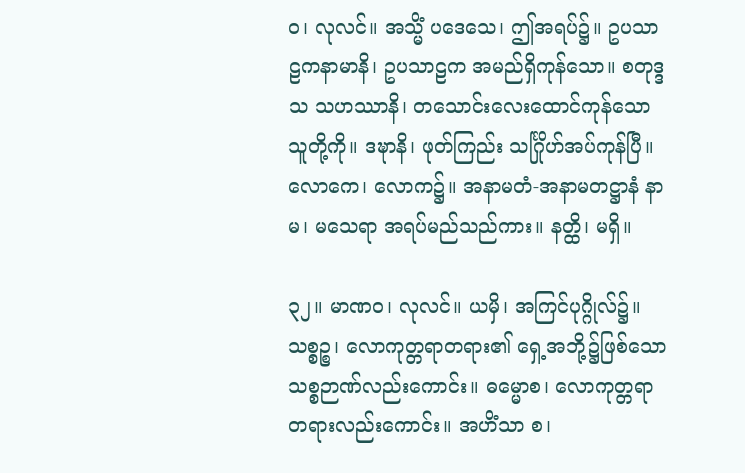ဝ၊ လုလင်။ အသ္မိံ ပဒေသေ၊ ဤအရပ်၌။ ဥပသာဠကနာမာနိ၊ ဥပသာဠက အမည်ရှိကုန်သော။ စတုဒ္ဒသ သဟဿာနိ၊ တသောင်းလေးထောင်ကုန်သော သူတို့ကို။ ဒဍ္ဎာနိ၊ ဖုတ်ကြည်း သင်္ဂြိုဟ်အပ်ကုန်ပြီ။ လောကေ၊ လောက၌။ အနာမတံ-အနာမတဋ္ဌာနံ နာမ၊ မသေရာ အရပ်မည်သည်ကား။ နတ္ထိ၊ မရှိ။

၃၂။ မာဏဝ၊ လုလင်။ ယမှိ၊ အကြင်ပုဂ္ဂိုလ်၌။ သစ္စဉ္စ၊ လောကုတ္တရာတရား၏ ရှေ့အဘို့၌ဖြစ်သော သစ္စဉာဏ်လည်းကောင်း။ ဓမ္မောစ၊ လောကုတ္တရာတရားလည်းကောင်း။ အဟိံသာ စ၊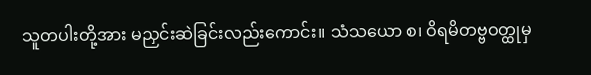သူတပါးတို့အား မညှင်းဆဲခြင်းလည်းကောင်း။ သံသယော စ၊ ဝိရမိတဗ္ဗဝတ္ထုမှ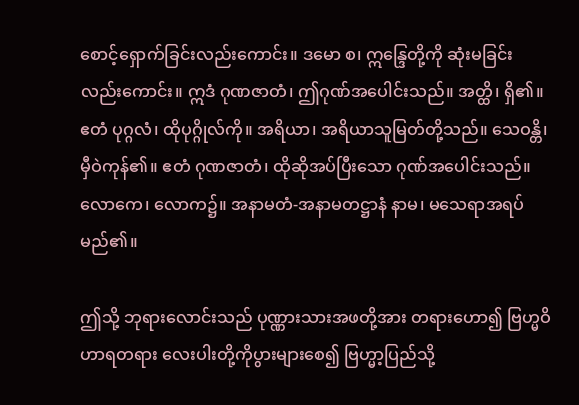စောင့်ရှောက်ခြင်းလည်းကောင်း။ ဒမော စ၊ ဣန္ဒြေတို့ကို ဆုံးမခြင်းလည်းကောင်း။ ဣဒံ ဂုဏဇာတံ၊ ဤဂုဏ်အပေါင်းသည်။ အတ္ထိ၊ ရှိ၏။ ဧတံ ပုဂ္ဂလံ၊ ထိုပုဂ္ဂိုလ်ကို။ အရိယာ၊ အရိယာသူမြတ်တို့သည်။ သေဝန္တိ၊ မှီဝဲကုန်၏။ ဧတံ ဂုဏဇာတံ၊ ထိုဆိုအပ်ပြီးသော ဂုဏ်အပေါင်းသည်။ လောကေ၊ လောက၌။ အနာမတံ-အနာမတဋ္ဌာနံ နာမ၊ မသေရာအရပ်မည်၏။

ဤသို့ ဘုရားလောင်းသည် ပုဏ္ဏားသားအဖတို့အား တရားဟော၍ ဗြဟ္မဝိဟာရတရား လေးပါးတို့ကိုပွားများစေ၍ ဗြဟ္မာ့ပြည်သို့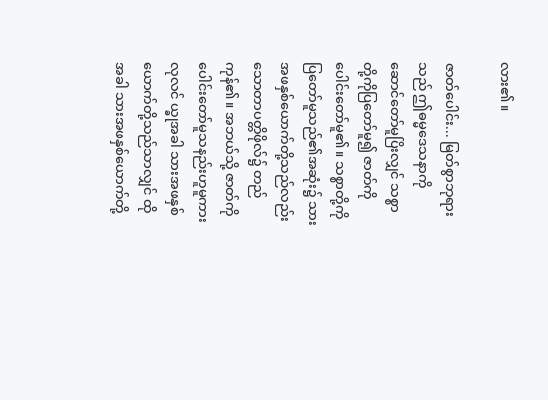လား၏။

ဇာတ်ပေါင်း... မြတ်စွာဘုရားသည် ဤဓမ္မဒေသနာကို ဆောင်တော်မူပြိးလျှင် သစ္စာတို့ကိုပြတော်မူ၍ ဇာတ်ကိုပေါင်းတော်မူ၏။ သစ္စာတို့ကို ပြတော်မူသည်၏အဆုံး၌ သားအဖနှစ်ယောက်တို့သည်လည်း သောတာပတ္တိဖိုလ်၌ တည်ကုန်၏။ အဘယ်သို့ ဇာတ်ကိုပေါင်းတော်မူသနည်းဟူမူကား လုလင် ယ္ခုအခါ သားအဖနှစ်ယောက်တို့သည်သာလျှင် ထိုအခါ သားအဖနှစ်ယောက်တို့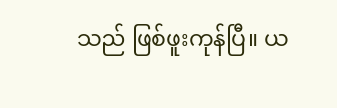သည် ဖြစ်ဖူးကုန်ပြီ။ ယ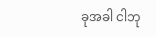ခုအခါ ငါဘု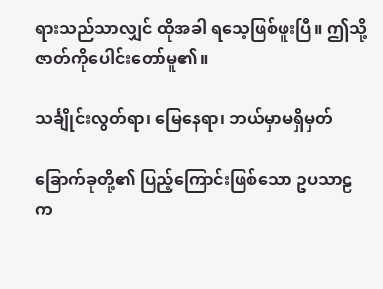ရားသည်သာလျှင် ထိုအခါ ရသေ့ဖြစ်ဖူးပြီ။ ဤသို့ ဇာတ်ကိုပေါင်းတော်မူ၏။

သင်္ချိုင်းလွတ်ရာ၊ မြေနေရာ၊ ဘယ်မှာမရှိမှတ်

ခြောက်ခုတို့၏ ပြည့်ကြောင်းဖြစ်သော ဥပသာဠက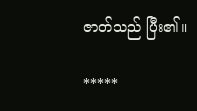ဇာတ်သည် ပြီး၏။

*****